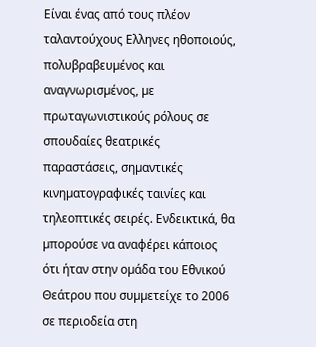Είναι ένας από τους πλέον ταλαντούχους Ελληνες ηθοποιούς, πολυβραβευµένος και αναγνωρισµένος, µε πρωταγωνιστικούς ρόλους σε σπουδαίες θεατρικές παραστάσεις, σηµαντικές κινηµατογραφικές ταινίες και τηλεοπτικές σειρές. Ενδεικτικά, θα µπορούσε να αναφέρει κάποιος ότι ήταν στην οµάδα του Εθνικού Θεάτρου που συµµετείχε το 2006 σε περιοδεία στη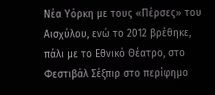Νέα Υόρκη µε τους «Πέρσες» του Αισχύλου, ενώ το 2012 βρέθηκε, πάλι µε το Εθνικό Θέατρο, στο Φεστιβάλ Σέξπιρ στο περίφηµο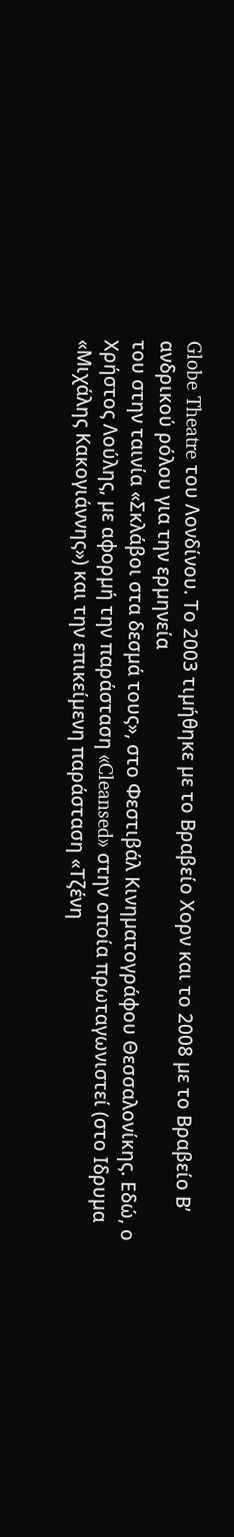Globe Theatre του Λονδίνου. Το 2003 τιµήθηκε µε το Βραβείο Χορν και το 2008 µε το Βραβείο Β’ ανδρικού ρόλου για την ερµηνεία
του στην ταινία «Σκλάβοι στα δεσµά τους», στο Φεστιβάλ Κινηµατογράφου Θεσσαλονίκης. Εδώ, ο Χρήστος Λούλης, µε αφορµή την παράσταση «Cleansed» στην οποία πρωταγωνιστεί (στο Ιδρυµα «Μιχάλης Κακογιάννης») και την επικείµενη παράσταση «Τζένη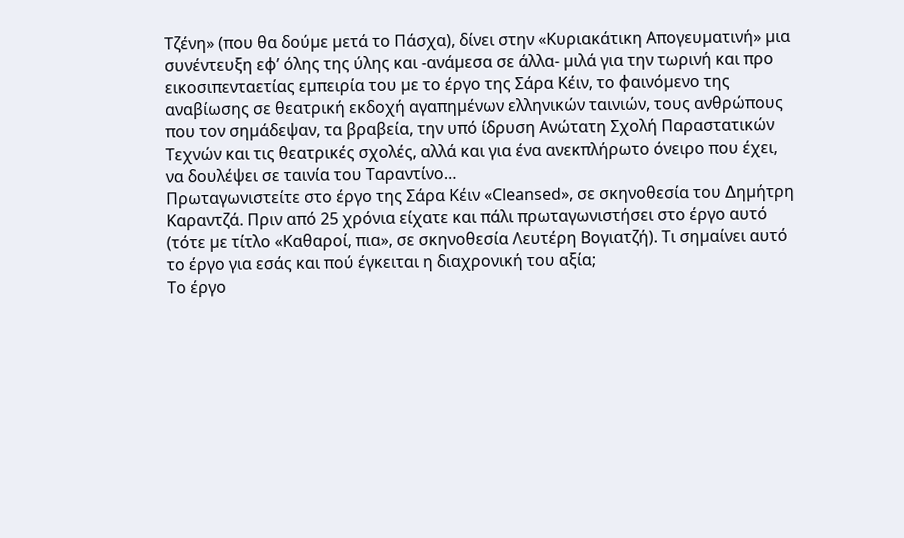Τζένη» (που θα δούµε µετά το Πάσχα), δίνει στην «Κυριακάτικη Απογευµατινή» µια συνέντευξη εφ’ όλης της ύλης και -ανάµεσα σε άλλα- µιλά για την τωρινή και προ εικοσιπενταετίας εµπειρία του µε το έργο της Σάρα Κέιν, το φαινόµενο της αναβίωσης σε θεατρική εκδοχή αγαπηµένων ελληνικών ταινιών, τους ανθρώπους που τον σηµάδεψαν, τα βραβεία, την υπό ίδρυση Ανώτατη Σχολή Παραστατικών Τεχνών και τις θεατρικές σχολές, αλλά και για ένα ανεκπλήρωτο όνειρο που έχει, να δουλέψει σε ταινία του Ταραντίνο…
Πρωταγωνιστείτε στο έργο της Σάρα Κέιν «Cleansed», σε σκηνοθεσία του ∆ηµήτρη Καραντζά. Πριν από 25 χρόνια είχατε και πάλι πρωταγωνιστήσει στο έργο αυτό (τότε µε τίτλο «Καθαροί, πια», σε σκηνοθεσία Λευτέρη Βογιατζή). Τι σηµαίνει αυτό το έργο για εσάς και πού έγκειται η διαχρονική του αξία;
Το έργο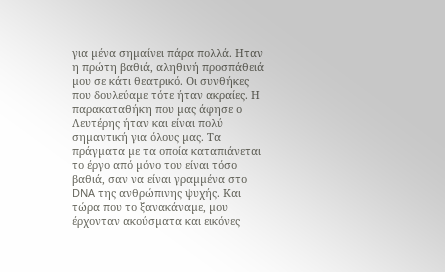για µένα σηµαίνει πάρα πολλά. Ηταν η πρώτη βαθιά, αληθινή προσπάθειά µου σε κάτι θεατρικό. Οι συνθήκες που δουλεύαµε τότε ήταν ακραίες. Η παρακαταθήκη που µας άφησε ο Λευτέρης ήταν και είναι πολύ σηµαντική για όλους µας. Τα πράγµατα µε τα οποία καταπιάνεται το έργο από µόνο του είναι τόσο βαθιά, σαν να είναι γραµµένα στο DNA της ανθρώπινης ψυχής. Και τώρα που το ξανακάναµε, µου έρχονταν ακούσµατα και εικόνες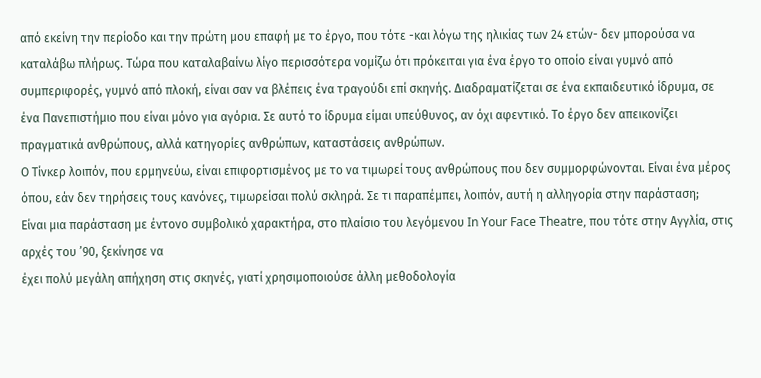από εκείνη την περίοδο και την πρώτη µου επαφή µε το έργο, που τότε -και λόγω της ηλικίας των 24 ετών- δεν µπορούσα να καταλάβω πλήρως. Τώρα που καταλαβαίνω λίγο περισσότερα νοµίζω ότι πρόκειται για ένα έργο το οποίο είναι γυµνό από συµπεριφορές, γυµνό από πλοκή, είναι σαν να βλέπεις ένα τραγούδι επί σκηνής. ∆ιαδραµατίζεται σε ένα εκπαιδευτικό ίδρυµα, σε ένα Πανεπιστήµιο που είναι µόνο για αγόρια. Σε αυτό το ίδρυµα είµαι υπεύθυνος, αν όχι αφεντικό. Το έργο δεν απεικονίζει
πραγµατικά ανθρώπους, αλλά κατηγορίες ανθρώπων, καταστάσεις ανθρώπων.
Ο Τίνκερ λοιπόν, που ερµηνεύω, είναι επιφορτισµένος µε το να τιµωρεί τους ανθρώπους που δεν συµµορφώνονται. Είναι ένα µέρος όπου, εάν δεν τηρήσεις τους κανόνες, τιµωρείσαι πολύ σκληρά. Σε τι παραπέµπει, λοιπόν, αυτή η αλληγορία στην παράσταση;
Είναι µια παράσταση µε έντονο συµβολικό χαρακτήρα, στο πλαίσιο του λεγόµενου In Your Face Theatre, που τότε στην Αγγλία, στις αρχές του ’90, ξεκίνησε να
έχει πολύ µεγάλη απήχηση στις σκηνές, γιατί χρησιµοποιούσε άλλη µεθοδολογία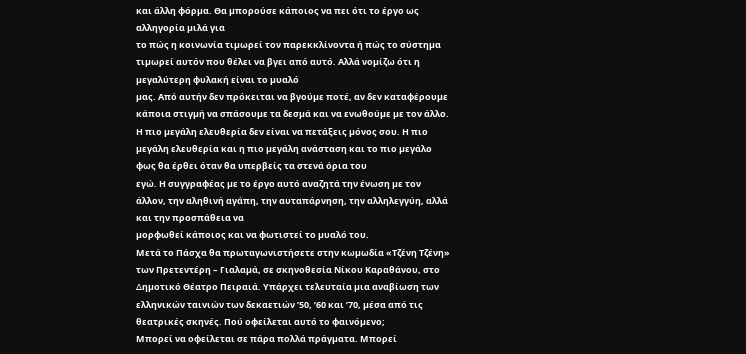και άλλη φόρµα. Θα µπορούσε κάποιος να πει ότι το έργο ως αλληγορία µιλά για
το πώς η κοινωνία τιµωρεί τον παρεκκλίνοντα ή πώς το σύστηµα τιµωρεί αυτόν που θέλει να βγει από αυτό. Αλλά νοµίζω ότι η µεγαλύτερη φυλακή είναι το µυαλό
µας. Από αυτήν δεν πρόκειται να βγούµε ποτέ, αν δεν καταφέρουµε κάποια στιγµή να σπάσουµε τα δεσµά και να ενωθούµε µε τον άλλο. Η πιο µεγάλη ελευθερία δεν είναι να πετάξεις µόνος σου. Η πιο µεγάλη ελευθερία και η πιο µεγάλη ανάσταση και το πιο µεγάλο φως θα έρθει όταν θα υπερβείς τα στενά όρια του
εγώ. Η συγγραφέας µε το έργο αυτό αναζητά την ένωση µε τον άλλον, την αληθινή αγάπη, την αυταπάρνηση, την αλληλεγγύη, αλλά και την προσπάθεια να
µορφωθεί κάποιος και να φωτιστεί το µυαλό του.
Μετά το Πάσχα θα πρωταγωνιστήσετε στην κωµωδία «Τζένη Τζένη» των Πρετεντέρη – Γιαλαµά, σε σκηνοθεσία Νίκου Καραθάνου, στο ∆ηµοτικό Θέατρο Πειραιά. Υπάρχει τελευταία µια αναβίωση των ελληνικών ταινιών των δεκαετιών ’50, ’60 και ’70, µέσα από τις θεατρικές σκηνές. Πού οφείλεται αυτό το φαινόµενο;
Μπορεί να οφείλεται σε πάρα πολλά πράγµατα. Μπορεί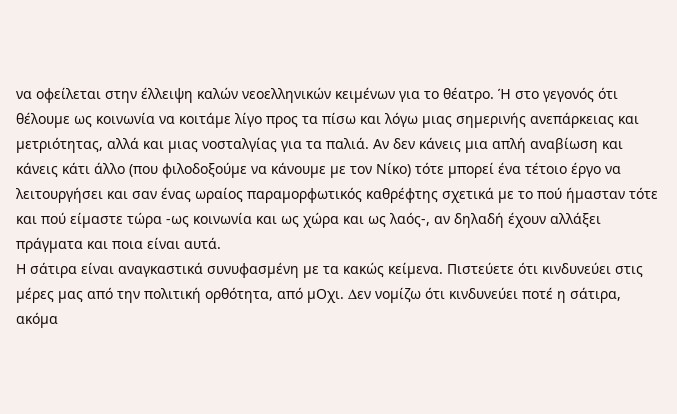να οφείλεται στην έλλειψη καλών νεοελληνικών κειµένων για το θέατρο. Ή στο γεγονός ότι θέλουµε ως κοινωνία να κοιτάµε λίγο προς τα πίσω και λόγω µιας σηµερινής ανεπάρκειας και µετριότητας, αλλά και µιας νοσταλγίας για τα παλιά. Αν δεν κάνεις µια απλή αναβίωση και κάνεις κάτι άλλο (που φιλοδοξούµε να κάνουµε µε τον Νίκο) τότε µπορεί ένα τέτοιο έργο να λειτουργήσει και σαν ένας ωραίος παραµορφωτικός καθρέφτης σχετικά µε το πού ήµασταν τότε και πού είµαστε τώρα -ως κοινωνία και ως χώρα και ως λαός-, αν δηλαδή έχουν αλλάξει πράγµατα και ποια είναι αυτά.
Η σάτιρα είναι αναγκαστικά συνυφασµένη µε τα κακώς κείµενα. Πιστεύετε ότι κινδυνεύει στις µέρες µας από την πολιτική ορθότητα, από µΟχι. ∆εν νοµίζω ότι κινδυνεύει ποτέ η σάτιρα, ακόµα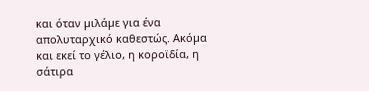και όταν µιλάµε για ένα απολυταρχικό καθεστώς. Ακόµα και εκεί το γέλιο, η κοροϊδία, η σάτιρα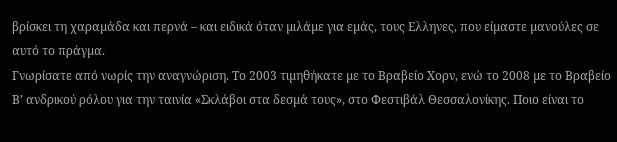βρίσκει τη χαραµάδα και περνά – και ειδικά όταν µιλάµε για εµάς, τους Ελληνες, που είµαστε µανούλες σε αυτό το πράγµα.
Γνωρίσατε από νωρίς την αναγνώριση. Το 2003 τιµηθήκατε µε το Βραβείο Χορν, ενώ το 2008 µε το Βραβείο Β’ ανδρικού ρόλου για την ταινία «Σκλάβοι στα δεσµά τους», στο Φεστιβάλ Θεσσαλονίκης. Ποιο είναι το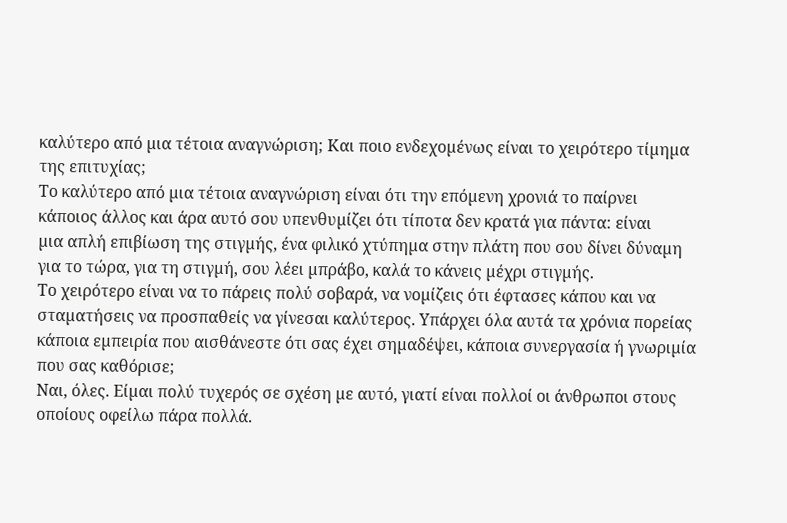καλύτερο από µια τέτοια αναγνώριση; Και ποιο ενδεχοµένως είναι το χειρότερο τίµηµα της επιτυχίας;
Το καλύτερο από µια τέτοια αναγνώριση είναι ότι την επόµενη χρονιά το παίρνει κάποιος άλλος και άρα αυτό σου υπενθυµίζει ότι τίποτα δεν κρατά για πάντα: είναι
µια απλή επιβίωση της στιγµής, ένα φιλικό χτύπηµα στην πλάτη που σου δίνει δύναµη για το τώρα, για τη στιγµή, σου λέει µπράβο, καλά το κάνεις µέχρι στιγµής.
Το χειρότερο είναι να το πάρεις πολύ σοβαρά, να νοµίζεις ότι έφτασες κάπου και να σταµατήσεις να προσπαθείς να γίνεσαι καλύτερος. Υπάρχει όλα αυτά τα χρόνια πορείας κάποια εµπειρία που αισθάνεστε ότι σας έχει σηµαδέψει, κάποια συνεργασία ή γνωριµία που σας καθόρισε;
Ναι, όλες. Είµαι πολύ τυχερός σε σχέση µε αυτό, γιατί είναι πολλοί οι άνθρωποι στους οποίους οφείλω πάρα πολλά.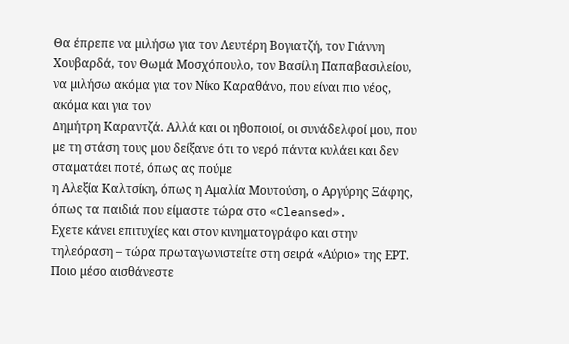Θα έπρεπε να µιλήσω για τον Λευτέρη Βογιατζή, τον Γιάννη Χουβαρδά, τον Θωµά Μοσχόπουλο, τον Βασίλη Παπαβασιλείου, να µιλήσω ακόµα για τον Νίκο Καραθάνο, που είναι πιο νέος, ακόµα και για τον
∆ηµήτρη Καραντζά. Αλλά και οι ηθοποιοί, οι συνάδελφοί µου, που µε τη στάση τους µου δείξανε ότι το νερό πάντα κυλάει και δεν σταµατάει ποτέ, όπως ας πούµε
η Αλεξία Καλτσίκη, όπως η Αµαλία Μουτούση, ο Αργύρης Ξάφης, όπως τα παιδιά που είµαστε τώρα στο «Cleansed».
Εχετε κάνει επιτυχίες και στον κινηµατογράφο και στην τηλεόραση – τώρα πρωταγωνιστείτε στη σειρά «Αύριο» της ΕΡΤ. Ποιο µέσο αισθάνεστε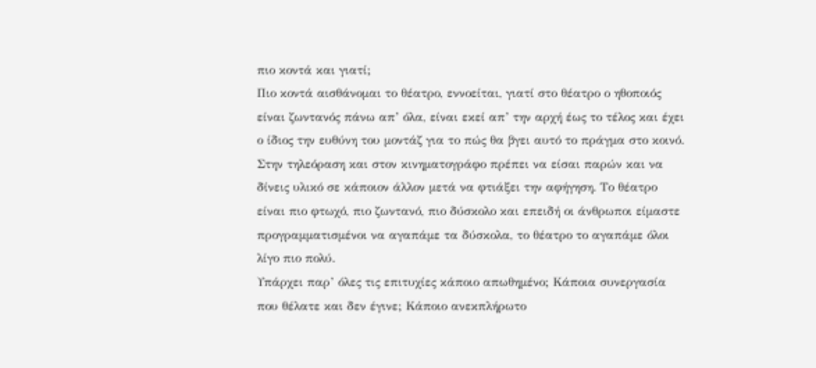πιο κοντά και γιατί;
Πιο κοντά αισθάνοµαι το θέατρο, εννοείται, γιατί στο θέατρο ο ηθοποιός είναι ζωντανός πάνω απ’ όλα, είναι εκεί απ’ την αρχή έως το τέλος και έχει ο ίδιος την ευθύνη του µοντάζ για το πώς θα βγει αυτό το πράγµα στο κοινό. Στην τηλεόραση και στον κινηµατογράφο πρέπει να είσαι παρών και να δίνεις υλικό σε κάποιον άλλον µετά να φτιάξει την αφήγηση. Το θέατρο είναι πιο φτωχό, πιο ζωντανό, πιο δύσκολο και επειδή οι άνθρωποι είµαστε προγραµµατισµένοι να αγαπάµε τα δύσκολα, το θέατρο το αγαπάµε όλοι λίγο πιο πολύ.
Υπάρχει παρ’ όλες τις επιτυχίες κάποιο απωθηµένο; Κάποια συνεργασία που θέλατε και δεν έγινε; Κάποιο ανεκπλήρωτο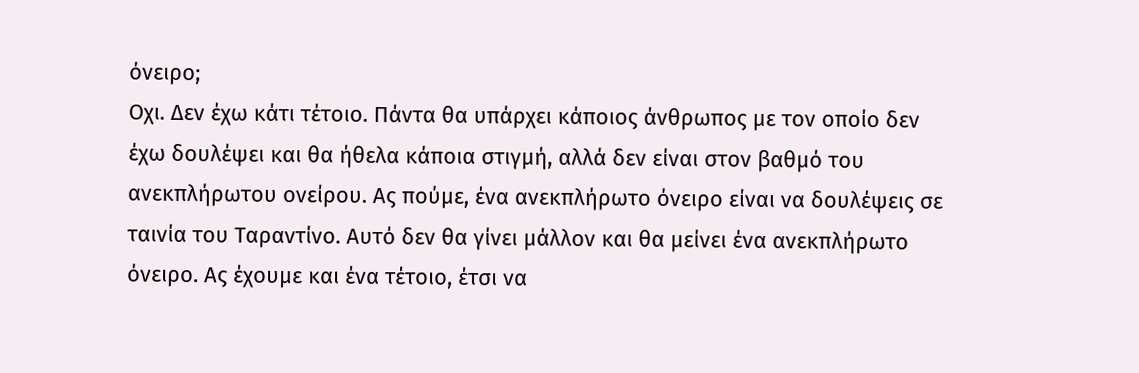όνειρο;
Οχι. ∆εν έχω κάτι τέτοιο. Πάντα θα υπάρχει κάποιος άνθρωπος µε τον οποίο δεν έχω δουλέψει και θα ήθελα κάποια στιγµή, αλλά δεν είναι στον βαθµό του ανεκπλήρωτου ονείρου. Ας πούµε, ένα ανεκπλήρωτο όνειρο είναι να δουλέψεις σε ταινία του Ταραντίνο. Αυτό δεν θα γίνει µάλλον και θα µείνει ένα ανεκπλήρωτο
όνειρο. Ας έχουµε και ένα τέτοιο, έτσι να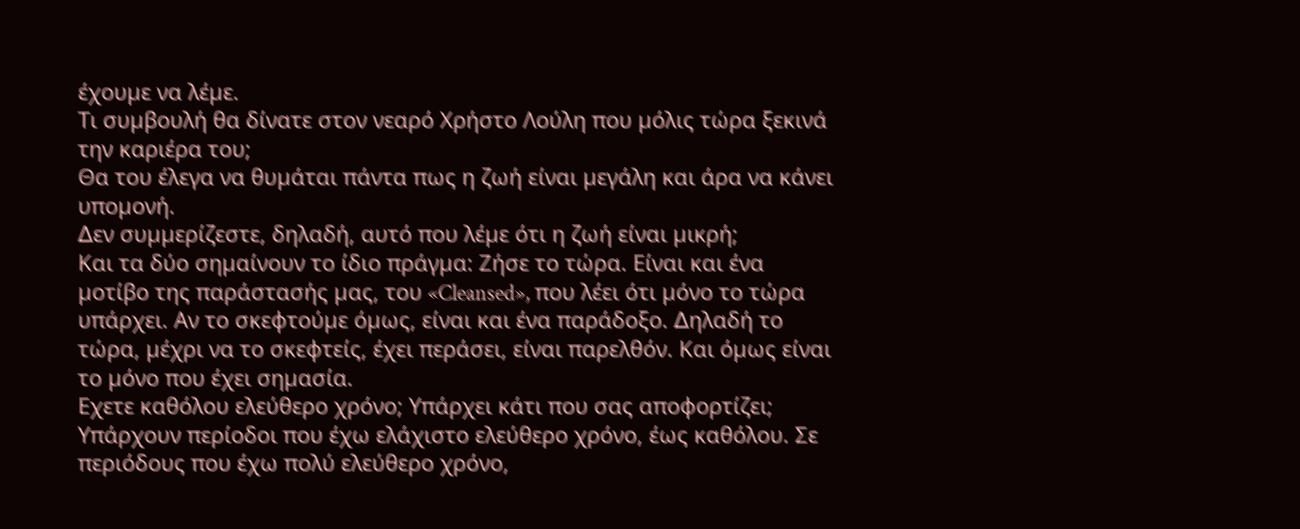έχουµε να λέµε.
Τι συµβουλή θα δίνατε στον νεαρό Χρήστο Λούλη που µόλις τώρα ξεκινά την καριέρα του;
Θα του έλεγα να θυµάται πάντα πως η ζωή είναι µεγάλη και άρα να κάνει υποµονή.
∆εν συµµερίζεστε, δηλαδή, αυτό που λέµε ότι η ζωή είναι µικρή;
Και τα δύο σηµαίνουν το ίδιο πράγµα: Ζήσε το τώρα. Είναι και ένα µοτίβο της παράστασής µας, του «Cleansed», που λέει ότι µόνο το τώρα υπάρχει. Αν το σκεφτούµε όµως, είναι και ένα παράδοξο. ∆ηλαδή το τώρα, µέχρι να το σκεφτείς, έχει περάσει, είναι παρελθόν. Και όµως είναι το µόνο που έχει σηµασία.
Εχετε καθόλου ελεύθερο χρόνο; Υπάρχει κάτι που σας αποφορτίζει;
Υπάρχουν περίοδοι που έχω ελάχιστο ελεύθερο χρόνο, έως καθόλου. Σε περιόδους που έχω πολύ ελεύθερο χρόνο,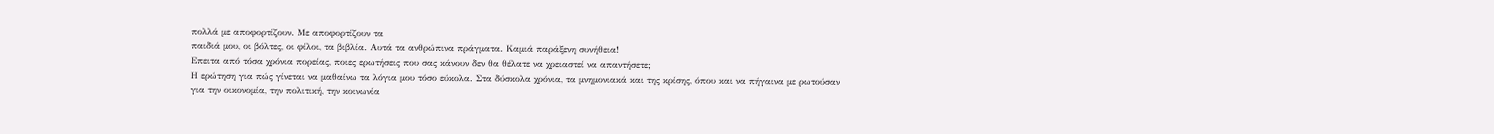πολλά µε αποφορτίζουν. Με αποφορτίζουν τα
παιδιά µου, οι βόλτες, οι φίλοι, τα βιβλία. Αυτά τα ανθρώπινα πράγµατα. Καµιά παράξενη συνήθεια!
Επειτα από τόσα χρόνια πορείας, ποιες ερωτήσεις που σας κάνουν δεν θα θέλατε να χρειαστεί να απαντήσετε;
Η ερώτηση για πώς γίνεται να µαθαίνω τα λόγια µου τόσο εύκολα. Στα δύσκολα χρόνια, τα µνηµονιακά και της κρίσης, όπου και να πήγαινα µε ρωτούσαν
για την οικονοµία, την πολιτική, την κοινωνία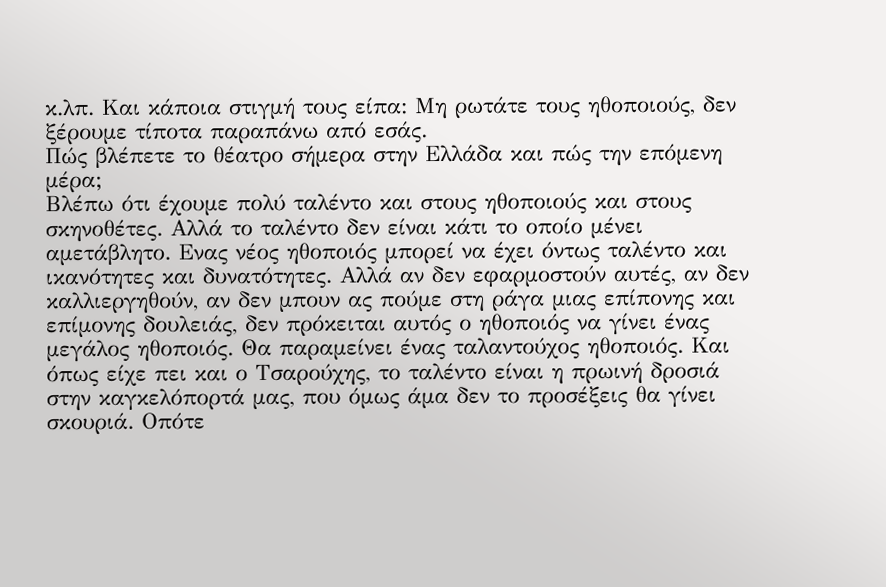κ.λπ. Και κάποια στιγµή τους είπα: Μη ρωτάτε τους ηθοποιούς, δεν ξέρουµε τίποτα παραπάνω από εσάς.
Πώς βλέπετε το θέατρο σήµερα στην Ελλάδα και πώς την επόµενη µέρα;
Βλέπω ότι έχουµε πολύ ταλέντο και στους ηθοποιούς και στους σκηνοθέτες. Αλλά το ταλέντο δεν είναι κάτι το οποίο µένει αµετάβλητο. Ενας νέος ηθοποιός µπορεί να έχει όντως ταλέντο και ικανότητες και δυνατότητες. Αλλά αν δεν εφαρµοστούν αυτές, αν δεν καλλιεργηθούν, αν δεν µπουν ας πούµε στη ράγα µιας επίπονης και επίµονης δουλειάς, δεν πρόκειται αυτός ο ηθοποιός να γίνει ένας µεγάλος ηθοποιός. Θα παραµείνει ένας ταλαντούχος ηθοποιός. Και όπως είχε πει και ο Τσαρούχης, το ταλέντο είναι η πρωινή δροσιά στην καγκελόπορτά µας, που όµως άµα δεν το προσέξεις θα γίνει σκουριά. Οπότε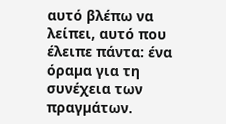αυτό βλέπω να λείπει, αυτό που έλειπε πάντα: ένα όραµα για τη συνέχεια των πραγµάτων.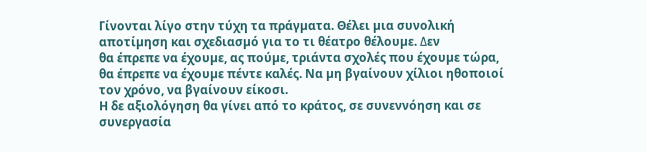Γίνονται λίγο στην τύχη τα πράγµατα. Θέλει µια συνολική αποτίµηση και σχεδιασµό για το τι θέατρο θέλουµε. ∆εν
θα έπρεπε να έχουµε, ας πούµε, τριάντα σχολές που έχουµε τώρα, θα έπρεπε να έχουµε πέντε καλές. Να µη βγαίνουν χίλιοι ηθοποιοί τον χρόνο, να βγαίνουν είκοσι.
Η δε αξιολόγηση θα γίνει από το κράτος, σε συνεννόηση και σε συνεργασία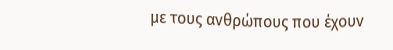µε τους ανθρώπους που έχουν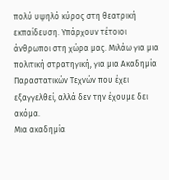πολύ υψηλό κύρος στη θεατρική εκπαίδευση. Υπάρχουν τέτοιοι άνθρωποι στη χώρα µας. Μιλάω για µια πολιτική στρατηγική, για µια Ακαδηµία Παραστατικών Τεχνών που έχει εξαγγελθεί, αλλά δεν την έχουµε δει ακόµα.
Μια ακαδηµία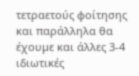τετραετούς φοίτησης και παράλληλα θα έχουµε και άλλες 3-4 ιδιωτικές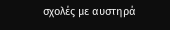σχολές µε αυστηρά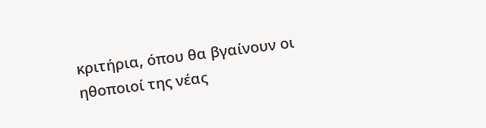κριτήρια, όπου θα βγαίνουν οι ηθοποιοί της νέας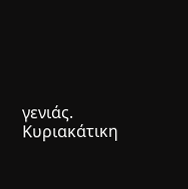γενιάς.
Κυριακάτικη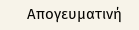Απογευματινή